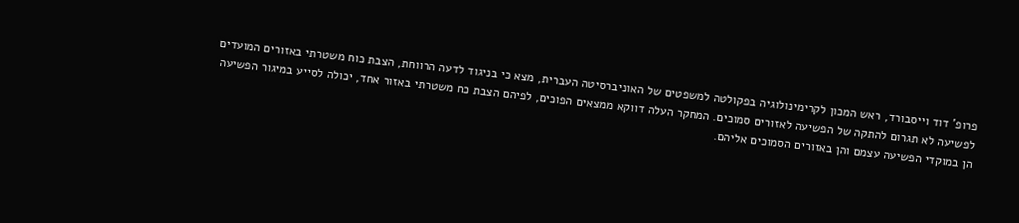פרופ' דוד וייסבורד, ראש המכון לקרימינולוגיה בפקולטה למשפטים של האוניברסיטה העברית, מצא כי בניגוד לדעה הרווחת, הצבת כוח משטרתי באזורים המועדים לפשיעה לא תגרום להתקה של הפשיעה לאזורים סמוכים. המחקר העלה דווקא ממצאים הפוכים, לפיהם הצבת כח משטרתי באזור אחד, יכולה לסייע במיגור הפשיעה הן במוקדי הפשיעה עצמם והן באזורים הסמוכים אליהם.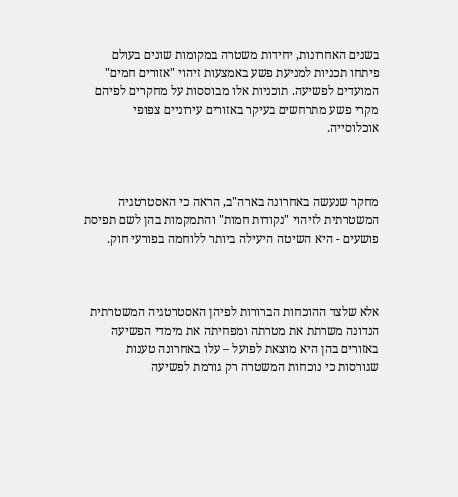בשנים האחרונות, יחידות משטרה במקומות שונים בעולם פיתחו תכניות למניעת פשע באמצעות זיהוי "אזורים חמים" המועדים לפשיעה. תוכניות אלו מבוססות על מחקרים לפיהם מקרי פשע מתרחשים בעיקר באזורים עירוניים צפופי אוכלוסייה.



מחקר שנעשה באחרונה בארה"ב, הראה כי האסטרטגיה המשטרתית לזיהוי "נקודות חמות" והתמקמות בהן לשם תפיסת פושעים - היא השיטה היעילה ביותר ללוחמה בפורעי חוק.



אלא שלצד ההוכחות הברורות לפיהן האסטרטגיה המשטרתית הנדונה משרתת את מטרתה ומפחיתה את מימדי הפשיעה באזורים בהן היא מוצאת לפועל – עלו באחרונה טענות שגורסות כי נוכחות המשטרה רק גורמת לפשיעה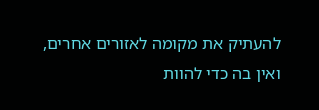להעתיק את מקומה לאזורים אחרים, ואין בה כדי להוות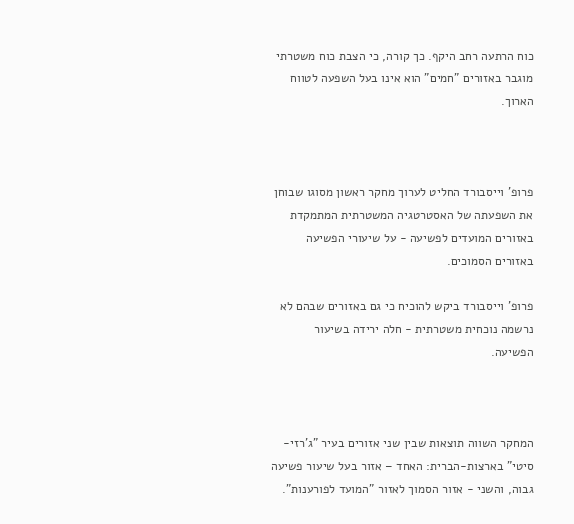כוח הרתעה רחב היקף. כך קורה, כי הצבת כוח משטרתי מוגבר באזורים "חמים" הוא אינו בעל השפעה לטווח הארוך.



פרופ' וייסבורד החליט לערוך מחקר ראשון מסוגו שבוחן את השפעתה של האסטרטגיה המשטרתית המתמקדת באזורים המועדים לפשיעה - על שיעורי הפשיעה באזורים הסמוכים.

פרופ' וייסבורד ביקש להוכיח כי גם באזורים שבהם לא נרשמה נוכחית משטרתית - חלה ירידה בשיעור הפשיעה.



המחקר השווה תוצאות שבין שני אזורים בעיר "ג'רזי-סיטי" בארצות-הברית: האחד – אזור בעל שיעור פשיעה גבוה, והשני - אזור הסמוך לאזור "המועד לפורענות".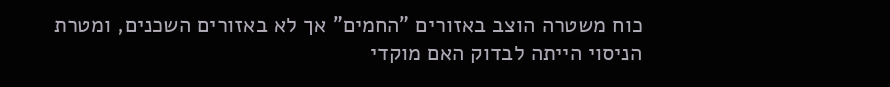כוח משטרה הוצב באזורים "החמים" אך לא באזורים השכנים, ומטרת הניסוי הייתה לבדוק האם מוקדי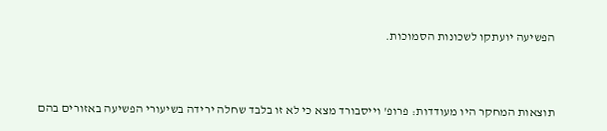הפשיעה יועתקו לשכונות הסמוכות.



תוצאות המחקר היו מעודדות: פרופ' וייסבורד מצא כי לא זו בלבד שחלה ירידה בשיעורי הפשיעה באזורים בהם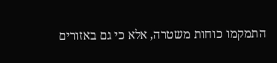התמקמו כוחות משטרה, אלא כי גם באזורים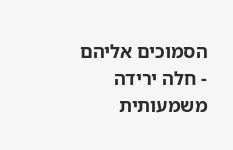הסמוכים אליהם - חלה ירידה משמעותית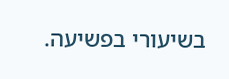בשיעורי בפשיעה.